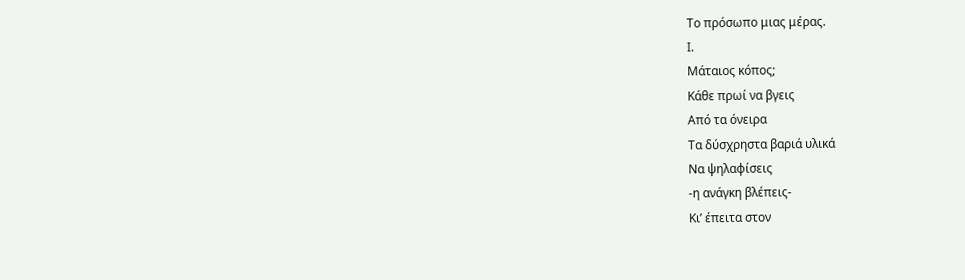Το πρόσωπο μιας μέρας.
Ι.
Μάταιος κόπος;
Κάθε πρωί να βγεις
Από τα όνειρα
Τα δύσχρηστα βαριά υλικά
Να ψηλαφίσεις
-η ανάγκη βλέπεις-
Κι’ έπειτα στον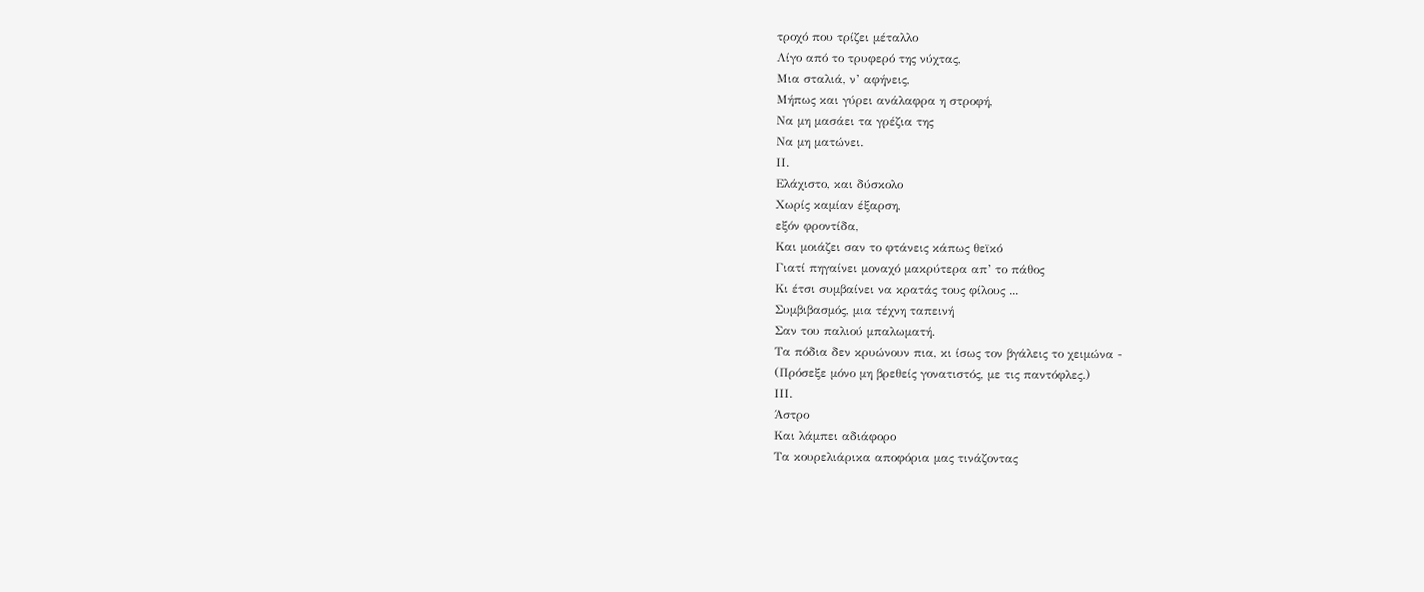τροχό που τρίζει μέταλλο
Λίγο από το τρυφερό της νύχτας,
Μια σταλιά, ν’ αφήνεις,
Μήπως και γύρει ανάλαφρα η στροφή,
Να μη μασάει τα γρέζια της
Να μη ματώνει.
ΙΙ.
Ελάχιστο, και δύσκολο
Χωρίς καμίαν έξαρση,
εξόν φροντίδα,
Και μοιάζει σαν το φτάνεις κάπως θεϊκό
Γιατί πηγαίνει μοναχό μακρύτερα απ’ το πάθος
Κι έτσι συμβαίνει να κρατάς τους φίλους ...
Συμβιβασμός, μια τέχνη ταπεινή
Σαν του παλιού μπαλωματή.
Τα πόδια δεν κρυώνουν πια, κι ίσως τον βγάλεις το χειμώνα -
(Πρόσεξε μόνο μη βρεθείς γονατιστός, με τις παντόφλες.)
ΙΙΙ.
Άστρο
Και λάμπει αδιάφορο
Τα κουρελιάρικα αποφόρια μας τινάζοντας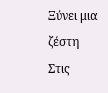Ξύνει μια ζέστη
Στις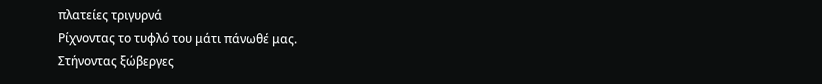πλατείες τριγυρνά
Ρίχνοντας το τυφλό του μάτι πάνωθέ μας.
Στήνοντας ξώβεργες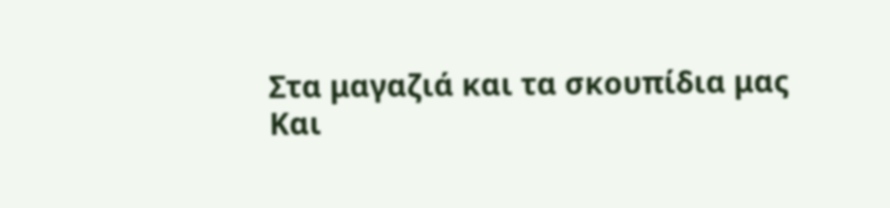Στα μαγαζιά και τα σκουπίδια μας
Και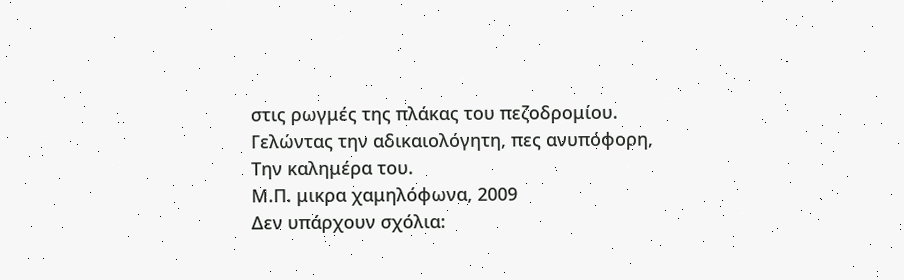στις ρωγμές της πλάκας του πεζοδρομίου.
Γελώντας την αδικαιολόγητη, πες ανυπόφορη,
Την καλημέρα του.
Μ.Π. μικρα χαμηλόφωνα, 2009
Δεν υπάρχουν σχόλια: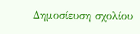Δημοσίευση σχολίου